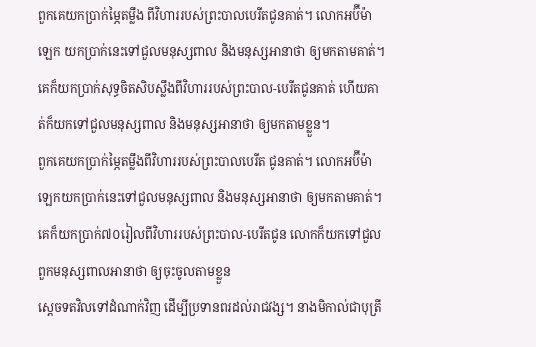ពួកគេយកប្រាក់ម្ភៃតម្លឹង ពីវិហាររបស់ព្រះបាលបេរីតជូនគាត់។ លោកអប៊ីម៉ាឡេក យកប្រាក់នេះទៅជួលមនុស្សពាល និងមនុស្សអានាថា ឲ្យមកតាមគាត់។
គេក៏យកប្រាក់សុទ្ធចិតសិបស្លឹងពីវិហាររបស់ព្រះបាល-បេរីតជូនគាត់ ហើយគាត់ក៏យកទៅជួលមនុស្សពាល និងមនុស្សអានាថា ឲ្យមកតាមខ្លួន។
ពួកគេយកប្រាក់ម្ភៃតម្លឹងពីវិហាររបស់ព្រះបាលបេរីត ជូនគាត់។ លោកអប៊ីម៉ាឡេកយកប្រាក់នេះទៅជួលមនុស្សពាល និងមនុស្សអានាថា ឲ្យមកតាមគាត់។
គេក៏យកប្រាក់៧០រៀលពីវិហាររបស់ព្រះបាល-បេរីតជូន លោកក៏យកទៅជួលពួកមនុស្សពាលអានាថា ឲ្យចុះចូលតាមខ្លួន
ស្តេចទតវិលទៅដំណាក់វិញ ដើម្បីប្រទានពរដល់រាជវង្ស។ នាងមិកាល់ជាបុត្រី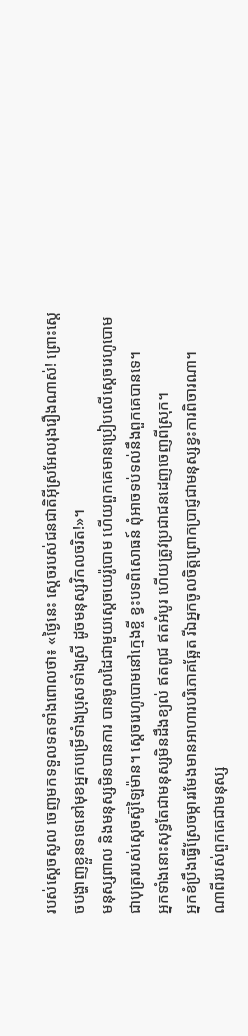របស់ស្តេចសូល ចេញមកទទួលទតទាំងពោលថា៖ «ថ្ងៃនេះ ស្តេចរបស់ជនជាតិអ៊ីស្រអែលរុងរឿងណាស់! ព្រោះស្តេចបង្ហាញខ្លួនទទេនៅមុខអ្នកបម្រើទាំងប្រុសទាំងស្រី ដូចមនុស្សវិកលចរិត!»។
មនុស្សពាល និងមនុស្សមិនបានការ បានចូលដៃជាមួយស្តេចយេរ៉ូបោម ហើយពួកគេមានប្រៀបលើស្តេចរេហូបោម ជាបុត្ររបស់ស្តេចស៊ូឡៃម៉ាន។ ស្តេចរេហូបោមនៅក្មេងខ្ចី ខ្វះបទពិសោធន៍ ពុំអាចទប់ទល់នឹងពួកគេបានទេ។
អ្នកទាំងនោះសុទ្ធតែជាមនុស្សមិនដឹងខ្យល់ ឥតពូជ ឥតអំបូរ ហើយត្រូវប្រជាជនដេញចេញពីស្រុក។
អ្នកខំប្រឹងធ្វើស្រែចម្ការរមែងមានអាហារបរិភោគឆ្អែត រីឯអ្នកចូលចិត្តព្រោកប្រាជ្ញជាមនុស្សខ្វះការពិចារណា។
ណាពីរបស់ពួកគេជាមនុស្ស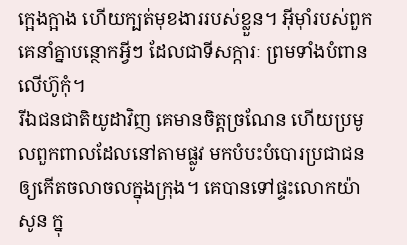ក្អេងក្អាង ហើយក្បត់មុខងាររបស់ខ្លួន។ អ៊ីមុាំរបស់ពួកគេនាំគ្នាបន្ថោកអ្វីៗ ដែលជាទីសក្ការៈ ព្រមទាំងបំពានលើហ៊ូកុំ។
រីឯជនជាតិយូដាវិញ គេមានចិត្ដច្រណែន ហើយប្រមូលពួកពាលដែលនៅតាមផ្លូវ មកបំបះបំបោរប្រជាជន ឲ្យកើតចលាចលក្នុងក្រុង។ គេបានទៅផ្ទះលោកយ៉ាសូន ក្នុ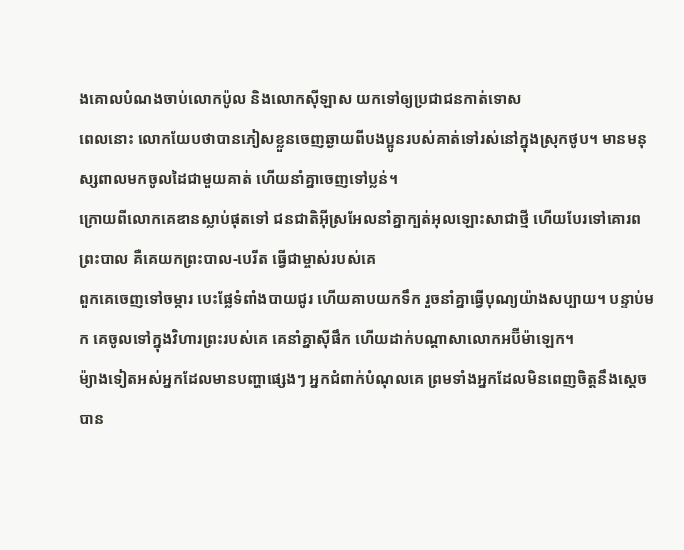ងគោលបំណងចាប់លោកប៉ូល និងលោកស៊ីឡាស យកទៅឲ្យប្រជាជនកាត់ទោស
ពេលនោះ លោកយែបថាបានភៀសខ្លួនចេញឆ្ងាយពីបងប្អូនរបស់គាត់ទៅរស់នៅក្នុងស្រុកថូប។ មានមនុស្សពាលមកចូលដៃជាមួយគាត់ ហើយនាំគ្នាចេញទៅប្លន់។
ក្រោយពីលោកគេឌានស្លាប់ផុតទៅ ជនជាតិអ៊ីស្រអែលនាំគ្នាក្បត់អុលឡោះសាជាថ្មី ហើយបែរទៅគោរពព្រះបាល គឺគេយកព្រះបាល-បេរីត ធ្វើជាម្ចាស់របស់គេ
ពួកគេចេញទៅចម្ការ បេះផ្លែទំពាំងបាយជូរ ហើយគាបយកទឹក រួចនាំគ្នាធ្វើបុណ្យយ៉ាងសប្បាយ។ បន្ទាប់មក គេចូលទៅក្នុងវិហារព្រះរបស់គេ គេនាំគ្នាស៊ីផឹក ហើយដាក់បណ្តាសាលោកអប៊ីម៉ាឡេក។
ម៉្យាងទៀតអស់អ្នកដែលមានបញ្ហាផ្សេងៗ អ្នកជំពាក់បំណុលគេ ព្រមទាំងអ្នកដែលមិនពេញចិត្តនឹងស្តេច បាន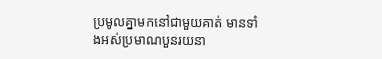ប្រមូលគ្នាមកនៅជាមួយគាត់ មានទាំងអស់ប្រមាណបួនរយនា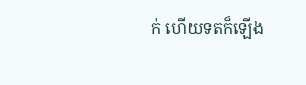ក់ ហើយទតក៏ឡើង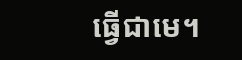ធ្វើជាមេ។